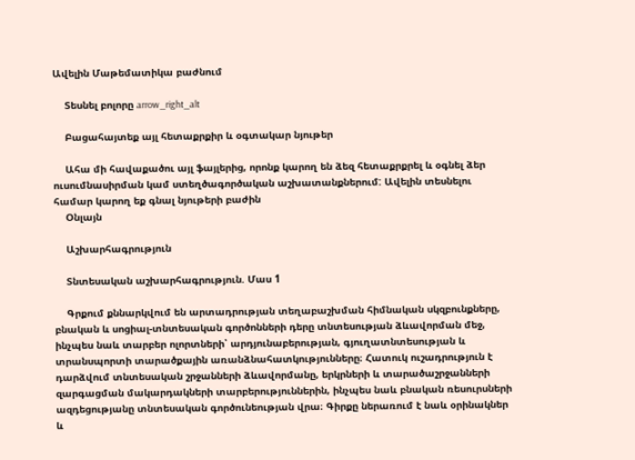Ավելին Մաթեմատիկա բաժնում

    Տեսնել բոլորը arrow_right_alt

    Բացահայտեք այլ հետաքրքիր և օգտակար նյութեր

    Ահա մի հավաքածու այլ ֆայլերից, որոնք կարող են ձեզ հետաքրքրել և օգնել ձեր ուսումնասիրման կամ ստեղծագործական աշխատանքներում: Ավելին տեսնելու համար կարող եք գնալ նյութերի բաժին
    Օնլայն

    Աշխարհագրություն

    Տնտեսական աշխարհագրություն. Մաս 1

    Գրքում քննարկվում են արտադրության տեղաբաշխման հիմնական սկզբունքները, բնական և սոցիալ-տնտեսական գործոնների դերը տնտեսության ձևավորման մեջ, ինչպես նաև տարբեր ոլորտների՝ արդյունաբերության, գյուղատնտեսության և տրանսպորտի տարածքային առանձնահատկությունները։ Հատուկ ուշադրություն է դարձվում տնտեսական շրջանների ձևավորմանը, երկրների և տարածաշրջանների զարգացման մակարդակների տարբերություններին, ինչպես նաև բնական ռեսուրսների ազդեցությանը տնտեսական գործունեության վրա։ Գիրքը ներառում է նաև օրինակներ և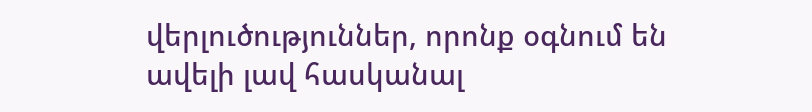վերլուծություններ, որոնք օգնում են ավելի լավ հասկանալ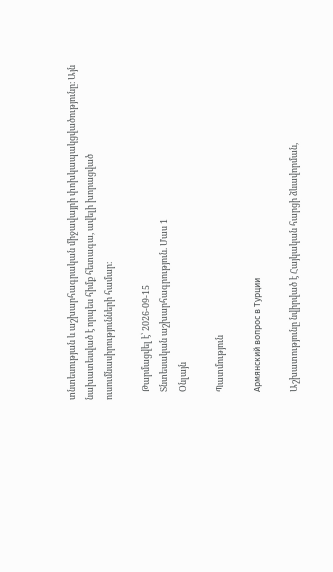տնտեսության և աշխարհագրական միջավայրի փոխկապակցվածությունը։ Այն նախատեսված է որպես հիմք հետագա, ավելի խորացված ուսումնասիրությունների համար։

    Թարմացվել է՝ 2026-09-15
    Տնտեսական աշխարհագրություն. Մաս 1
    Օնլայն

    Պատմություն

    Армянский вопрос в Турции

    Աշխատությունը նվիրված է Հայկական հարցի ձևավորման,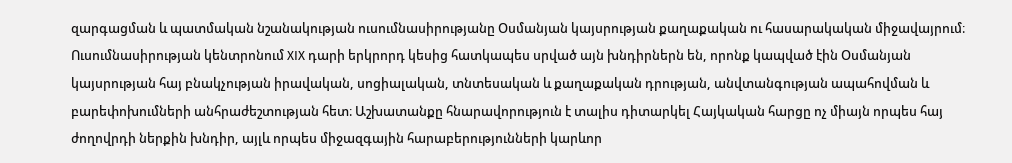զարգացման և պատմական նշանակության ուսումնասիրությանը Օսմանյան կայսրության քաղաքական ու հասարակական միջավայրում։ Ուսումնասիրության կենտրոնում XIX դարի երկրորդ կեսից հատկապես սրված այն խնդիրներն են, որոնք կապված էին Օսմանյան կայսրության հայ բնակչության իրավական, սոցիալական, տնտեսական և քաղաքական դրության, անվտանգության ապահովման և բարեփոխումների անհրաժեշտության հետ։ Աշխատանքը հնարավորություն է տալիս դիտարկել Հայկական հարցը ոչ միայն որպես հայ ժողովրդի ներքին խնդիր, այլև որպես միջազգային հարաբերությունների կարևոր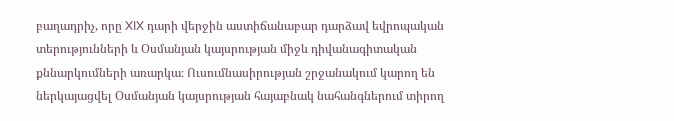բաղադրիչ, որը XIX դարի վերջին աստիճանաբար դարձավ եվրոպական տերությունների և Օսմանյան կայսրության միջև դիվանագիտական քննարկումների առարկա։ Ուսումնասիրության շրջանակում կարող են ներկայացվել Օսմանյան կայսրության հայաբնակ նահանգներում տիրող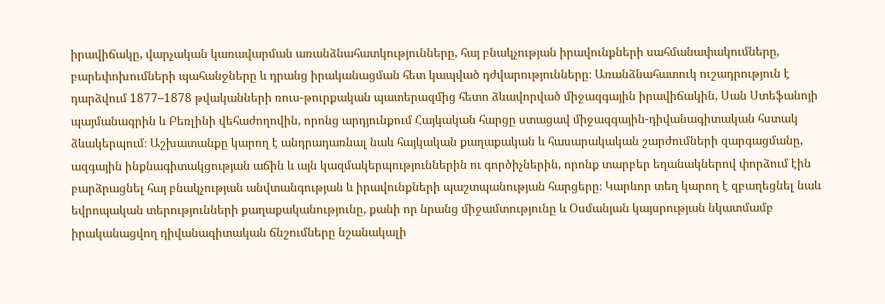իրավիճակը, վարչական կառավարման առանձնահատկությունները, հայ բնակչության իրավունքների սահմանափակումները, բարեփոխումների պահանջները և դրանց իրականացման հետ կապված դժվարությունները։ Առանձնահատուկ ուշադրություն է դարձվում 1877–1878 թվականների ռուս-թուրքական պատերազմից հետո ձևավորված միջազգային իրավիճակին, Սան Ստեֆանոյի պայմանագրին և Բեռլինի վեհաժողովին, որոնց արդյունքում Հայկական հարցը ստացավ միջազգային-դիվանագիտական հստակ ձևակերպում։ Աշխատանքը կարող է անդրադառնալ նաև հայկական քաղաքական և հասարակական շարժումների զարգացմանը, ազգային ինքնագիտակցության աճին և այն կազմակերպություններին ու գործիչներին, որոնք տարբեր եղանակներով փորձում էին բարձրացնել հայ բնակչության անվտանգության և իրավունքների պաշտպանության հարցերը։ Կարևոր տեղ կարող է զբաղեցնել նաև եվրոպական տերությունների քաղաքականությունը, քանի որ նրանց միջամտությունը և Օսմանյան կայսրության նկատմամբ իրականացվող դիվանագիտական ճնշումները նշանակալի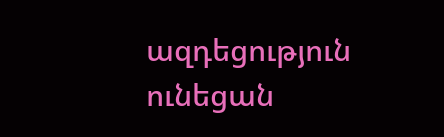ազդեցություն ունեցան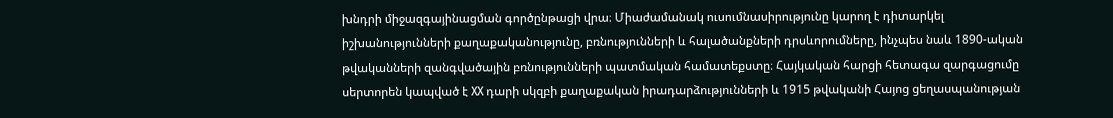խնդրի միջազգայինացման գործընթացի վրա։ Միաժամանակ ուսումնասիրությունը կարող է դիտարկել իշխանությունների քաղաքականությունը, բռնությունների և հալածանքների դրսևորումները, ինչպես նաև 1890-ական թվականների զանգվածային բռնությունների պատմական համատեքստը։ Հայկական հարցի հետագա զարգացումը սերտորեն կապված է XX դարի սկզբի քաղաքական իրադարձությունների և 1915 թվականի Հայոց ցեղասպանության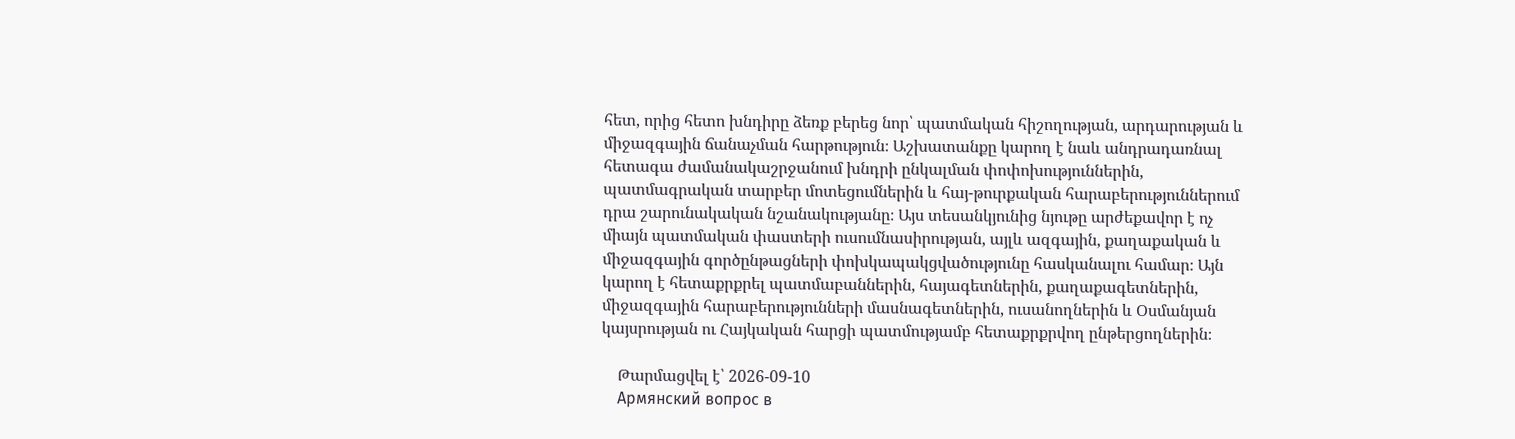հետ, որից հետո խնդիրը ձեռք բերեց նոր՝ պատմական հիշողության, արդարության և միջազգային ճանաչման հարթություն։ Աշխատանքը կարող է նաև անդրադառնալ հետագա ժամանակաշրջանում խնդրի ընկալման փոփոխություններին, պատմագրական տարբեր մոտեցումներին և հայ-թուրքական հարաբերություններում դրա շարունակական նշանակությանը։ Այս տեսանկյունից նյութը արժեքավոր է ոչ միայն պատմական փաստերի ուսումնասիրության, այլև ազգային, քաղաքական և միջազգային գործընթացների փոխկապակցվածությունը հասկանալու համար։ Այն կարող է հետաքրքրել պատմաբաններին, հայագետներին, քաղաքագետներին, միջազգային հարաբերությունների մասնագետներին, ուսանողներին և Օսմանյան կայսրության ու Հայկական հարցի պատմությամբ հետաքրքրվող ընթերցողներին։

    Թարմացվել է՝ 2026-09-10
    Армянский вопрос в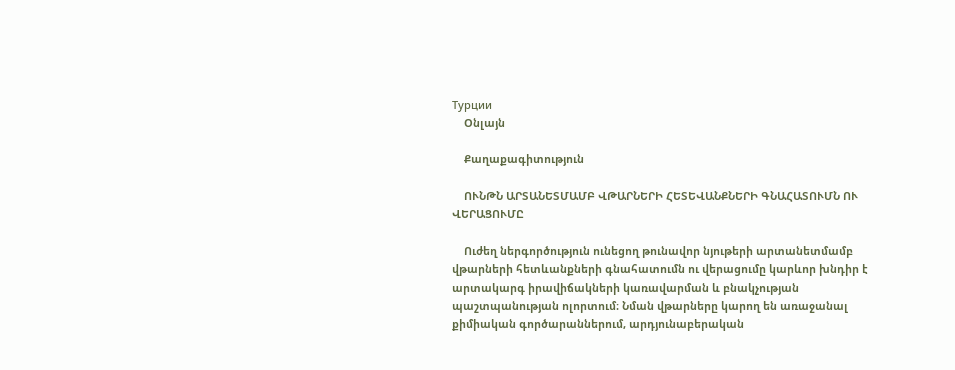Турции
    Օնլայն

    Քաղաքագիտություն

    ՈՒՆԹՆ ԱՐՏԱՆԵՏՄԱՄԲ ՎԹԱՐՆԵՐԻ ՀԵՏԵՎԱՆՔՆԵՐԻ ԳՆԱՀԱՏՈՒՄՆ ՈՒ ՎԵՐԱՑՈՒՄԸ

    Ուժեղ ներգործություն ունեցող թունավոր նյութերի արտանետմամբ վթարների հետևանքների գնահատումն ու վերացումը կարևոր խնդիր է արտակարգ իրավիճակների կառավարման և բնակչության պաշտպանության ոլորտում։ Նման վթարները կարող են առաջանալ քիմիական գործարաններում, արդյունաբերական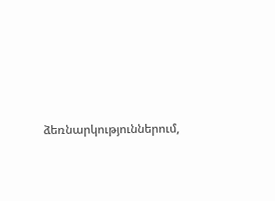ձեռնարկություններում,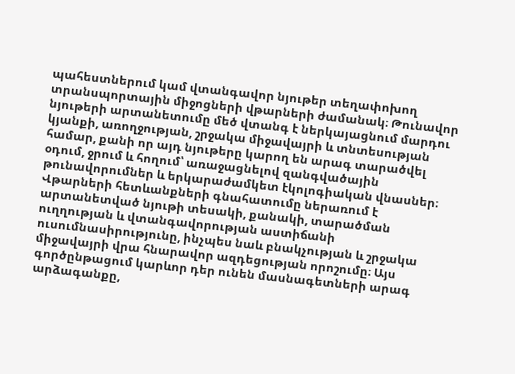պահեստներում կամ վտանգավոր նյութեր տեղափոխող տրանսպորտային միջոցների վթարների ժամանակ։ Թունավոր նյութերի արտանետումը մեծ վտանգ է ներկայացնում մարդու կյանքի, առողջության, շրջակա միջավայրի և տնտեսության համար, քանի որ այդ նյութերը կարող են արագ տարածվել օդում, ջրում և հողում՝ առաջացնելով զանգվածային թունավորումներ և երկարաժամկետ էկոլոգիական վնասներ։ Վթարների հետևանքների գնահատումը ներառում է արտանետված նյութի տեսակի, քանակի, տարածման ուղղության և վտանգավորության աստիճանի ուսումնասիրությունը, ինչպես նաև բնակչության և շրջակա միջավայրի վրա հնարավոր ազդեցության որոշումը։ Այս գործընթացում կարևոր դեր ունեն մասնագետների արագ արձագանքը,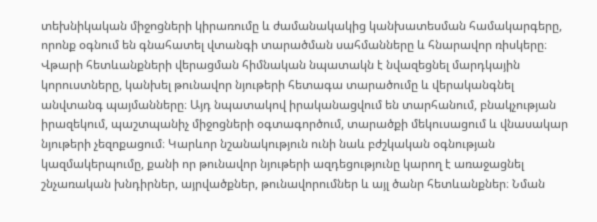տեխնիկական միջոցների կիրառումը և ժամանակակից կանխատեսման համակարգերը, որոնք օգնում են գնահատել վտանգի տարածման սահմանները և հնարավոր ռիսկերը։ Վթարի հետևանքների վերացման հիմնական նպատակն է նվազեցնել մարդկային կորուստները, կանխել թունավոր նյութերի հետագա տարածումը և վերականգնել անվտանգ պայմանները։ Այդ նպատակով իրականացվում են տարհանում, բնակչության իրազեկում, պաշտպանիչ միջոցների օգտագործում, տարածքի մեկուսացում և վնասակար նյութերի չեզոքացում։ Կարևոր նշանակություն ունի նաև բժշկական օգնության կազմակերպումը, քանի որ թունավոր նյութերի ազդեցությունը կարող է առաջացնել շնչառական խնդիրներ, այրվածքներ, թունավորումներ և այլ ծանր հետևանքներ։ Նման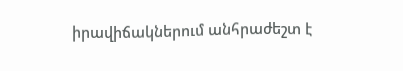իրավիճակներում անհրաժեշտ է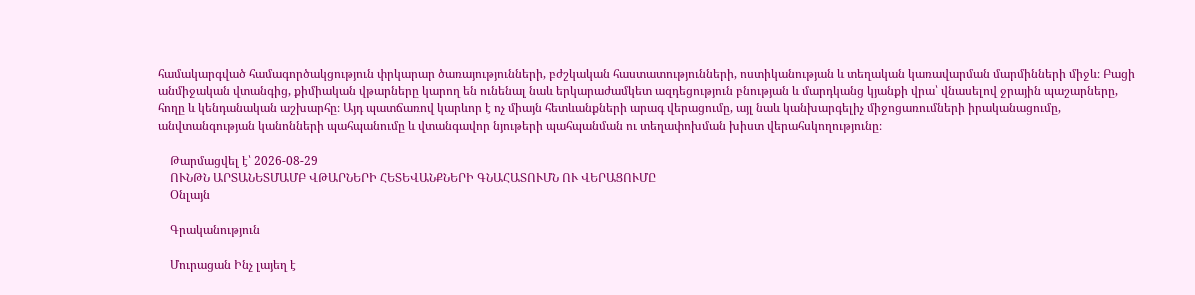համակարգված համագործակցություն փրկարար ծառայությունների, բժշկական հաստատությունների, ոստիկանության և տեղական կառավարման մարմինների միջև։ Բացի անմիջական վտանգից, քիմիական վթարները կարող են ունենալ նաև երկարաժամկետ ազդեցություն բնության և մարդկանց կյանքի վրա՝ վնասելով ջրային պաշարները, հողը և կենդանական աշխարհը։ Այդ պատճառով կարևոր է ոչ միայն հետևանքների արագ վերացումը, այլ նաև կանխարգելիչ միջոցառումների իրականացումը, անվտանգության կանոնների պահպանումը և վտանգավոր նյութերի պահպանման ու տեղափոխման խիստ վերահսկողությունը։

    Թարմացվել է՝ 2026-08-29
    ՈՒՆԹՆ ԱՐՏԱՆԵՏՄԱՄԲ ՎԹԱՐՆԵՐԻ ՀԵՏԵՎԱՆՔՆԵՐԻ ԳՆԱՀԱՏՈՒՄՆ ՈՒ ՎԵՐԱՑՈՒՄԸ
    Օնլայն

    Գրականություն

    Մուրացան Ինչ լայեղ է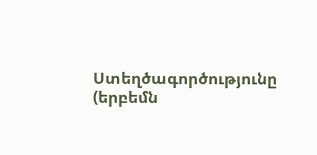Ստեղծագործությունը (երբեմն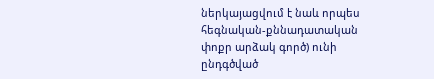ներկայացվում է նաև որպես հեգնական-քննադատական փոքր արձակ գործ) ունի ընդգծված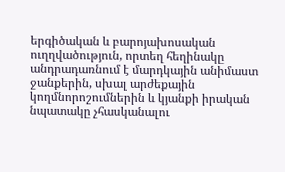երգիծական և բարոյախոսական ուղղվածություն, որտեղ հեղինակը անդրադառնում է մարդկային անիմաստ ջանքերին, սխալ արժեքային կողմնորոշումներին և կյանքի իրական նպատակը չհասկանալու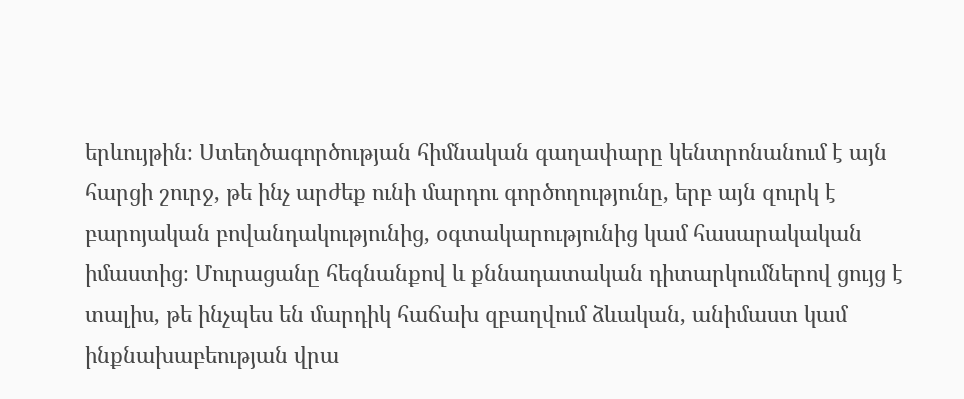երևույթին։ Ստեղծագործության հիմնական գաղափարը կենտրոնանում է այն հարցի շուրջ, թե ինչ արժեք ունի մարդու գործողությունը, երբ այն զուրկ է բարոյական բովանդակությունից, օգտակարությունից կամ հասարակական իմաստից։ Մուրացանը հեգնանքով և քննադատական դիտարկումներով ցույց է տալիս, թե ինչպես են մարդիկ հաճախ զբաղվում ձևական, անիմաստ կամ ինքնախաբեության վրա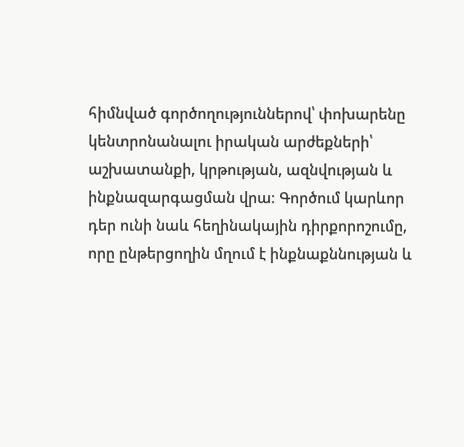հիմնված գործողություններով՝ փոխարենը կենտրոնանալու իրական արժեքների՝ աշխատանքի, կրթության, ազնվության և ինքնազարգացման վրա։ Գործում կարևոր դեր ունի նաև հեղինակային դիրքորոշումը, որը ընթերցողին մղում է ինքնաքննության և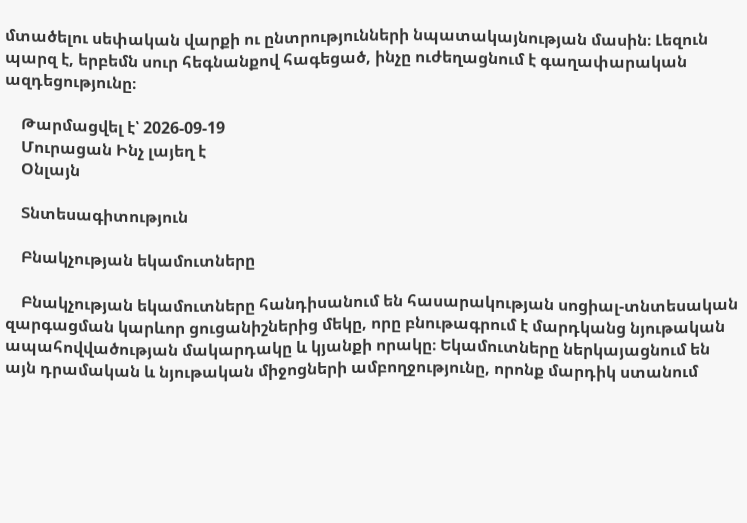մտածելու սեփական վարքի ու ընտրությունների նպատակայնության մասին։ Լեզուն պարզ է, երբեմն սուր հեգնանքով հագեցած, ինչը ուժեղացնում է գաղափարական ազդեցությունը։

    Թարմացվել է՝ 2026-09-19
    Մուրացան Ինչ լայեղ է
    Օնլայն

    Տնտեսագիտություն

    Բնակչության եկամուտները

    Բնակչության եկամուտները հանդիսանում են հասարակության սոցիալ-տնտեսական զարգացման կարևոր ցուցանիշներից մեկը, որը բնութագրում է մարդկանց նյութական ապահովվածության մակարդակը և կյանքի որակը։ Եկամուտները ներկայացնում են այն դրամական և նյութական միջոցների ամբողջությունը, որոնք մարդիկ ստանում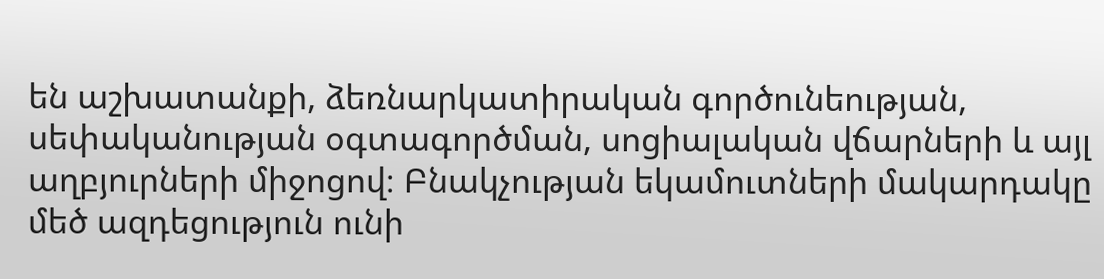են աշխատանքի, ձեռնարկատիրական գործունեության, սեփականության օգտագործման, սոցիալական վճարների և այլ աղբյուրների միջոցով։ Բնակչության եկամուտների մակարդակը մեծ ազդեցություն ունի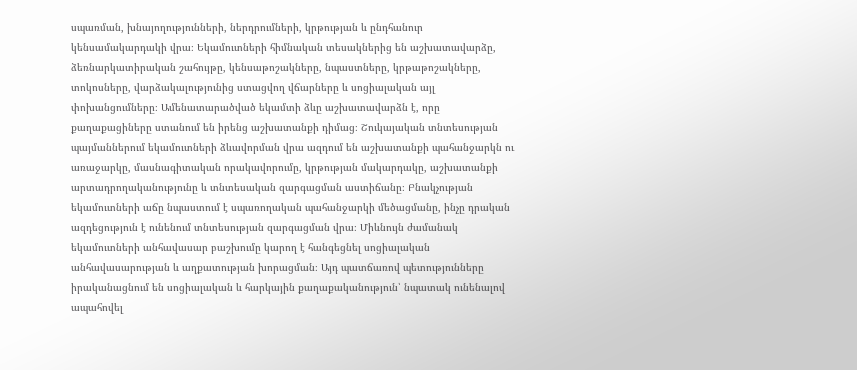սպառման, խնայողությունների, ներդրումների, կրթության և ընդհանուր կենսամակարդակի վրա։ Եկամուտների հիմնական տեսակներից են աշխատավարձը, ձեռնարկատիրական շահույթը, կենսաթոշակները, նպաստները, կրթաթոշակները, տոկոսները, վարձակալությունից ստացվող վճարները և սոցիալական այլ փոխանցումները։ Ամենատարածված եկամտի ձևը աշխատավարձն է, որը քաղաքացիները ստանում են իրենց աշխատանքի դիմաց։ Շուկայական տնտեսության պայմաններում եկամուտների ձևավորման վրա ազդում են աշխատանքի պահանջարկն ու առաջարկը, մասնագիտական որակավորումը, կրթության մակարդակը, աշխատանքի արտադրողականությունը և տնտեսական զարգացման աստիճանը։ Բնակչության եկամուտների աճը նպաստում է սպառողական պահանջարկի մեծացմանը, ինչը դրական ազդեցություն է ունենում տնտեսության զարգացման վրա։ Միևնույն ժամանակ եկամուտների անհավասար բաշխումը կարող է հանգեցնել սոցիալական անհավասարության և աղքատության խորացման։ Այդ պատճառով պետությունները իրականացնում են սոցիալական և հարկային քաղաքականություն՝ նպատակ ունենալով ապահովել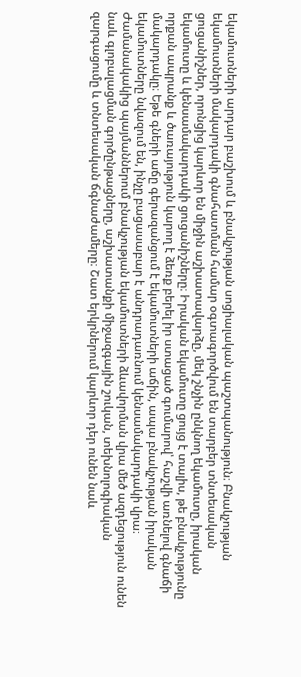եկամուտների արդար բաշխում և բնակչության սոցիալական պաշտպանություն։ Բնակչության եկամուտների մակարդակի գնահատման համար օգտագործվում են տարբեր տնտեսական ցուցանիշներ, որոնցից կարևոր են միջին աշխատավարձը, մեկ շնչին ընկնող եկամուտը, իրական եկամուտը և կենսամակարդակի ցուցանիշները։ Իրական եկամուտը ցույց է տալիս, թե բնակչությունը որքան ապրանք և ծառայություն կարող է ձեռք բերել իր ստացած գումարով՝ հաշվի առնելով գնաճի մակարդակը։ Եթե գների աճը գերազանցում է եկամուտների աճին, ապա բնակչության իրական եկամուտները նվազում են, ինչը բացասաբար է անդրադառնում կենսամակարդակի վրա։ Ժամանակակից պայմաններում բնակչության եկամուտների ձևավորման վրա մեծ ազդեցություն ունեն նաև գլոբալացման գործընթացները, աշխատանքի միջազգային շուկան, տեխնոլոգիական զարգացումը և տնտեսական ճգնաժամերը։ Շատ երկրներում կարևոր դեր ունեն նաև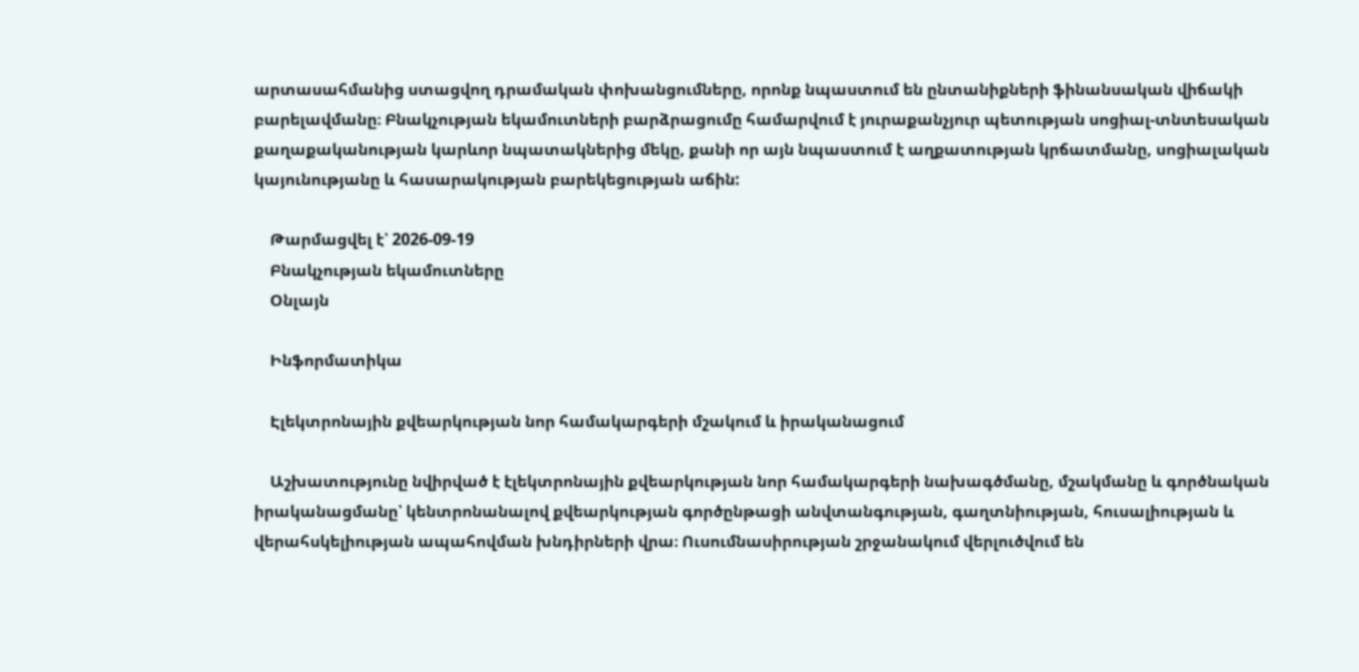արտասահմանից ստացվող դրամական փոխանցումները, որոնք նպաստում են ընտանիքների ֆինանսական վիճակի բարելավմանը։ Բնակչության եկամուտների բարձրացումը համարվում է յուրաքանչյուր պետության սոցիալ-տնտեսական քաղաքականության կարևոր նպատակներից մեկը, քանի որ այն նպաստում է աղքատության կրճատմանը, սոցիալական կայունությանը և հասարակության բարեկեցության աճին:

    Թարմացվել է՝ 2026-09-19
    Բնակչության եկամուտները
    Օնլայն

    Ինֆորմատիկա

    Էլեկտրոնային քվեարկության նոր համակարգերի մշակում և իրականացում

    Աշխատությունը նվիրված է էլեկտրոնային քվեարկության նոր համակարգերի նախագծմանը, մշակմանը և գործնական իրականացմանը՝ կենտրոնանալով քվեարկության գործընթացի անվտանգության, գաղտնիության, հուսալիության և վերահսկելիության ապահովման խնդիրների վրա։ Ուսումնասիրության շրջանակում վերլուծվում են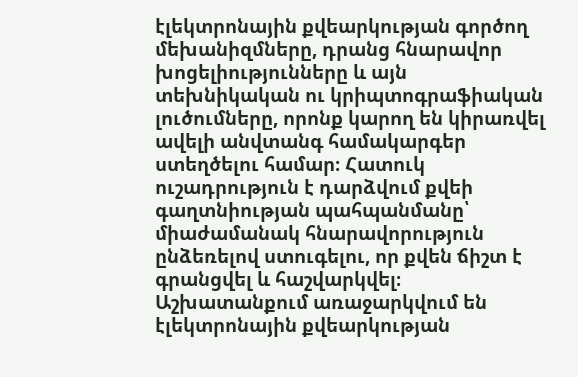էլեկտրոնային քվեարկության գործող մեխանիզմները, դրանց հնարավոր խոցելիությունները և այն տեխնիկական ու կրիպտոգրաֆիական լուծումները, որոնք կարող են կիրառվել ավելի անվտանգ համակարգեր ստեղծելու համար։ Հատուկ ուշադրություն է դարձվում քվեի գաղտնիության պահպանմանը՝ միաժամանակ հնարավորություն ընձեռելով ստուգելու, որ քվեն ճիշտ է գրանցվել և հաշվարկվել։ Աշխատանքում առաջարկվում են էլեկտրոնային քվեարկության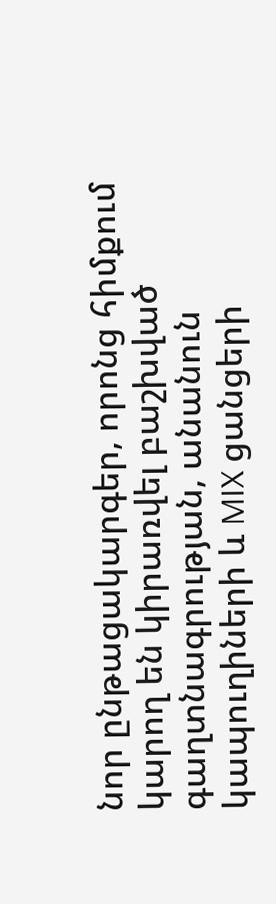նոր ընթացակարգեր, որոնց հիմքում կարող են կիրառվել բաշխված գաղտնագրության, անանուն կապուղիների և MIX ցանցերի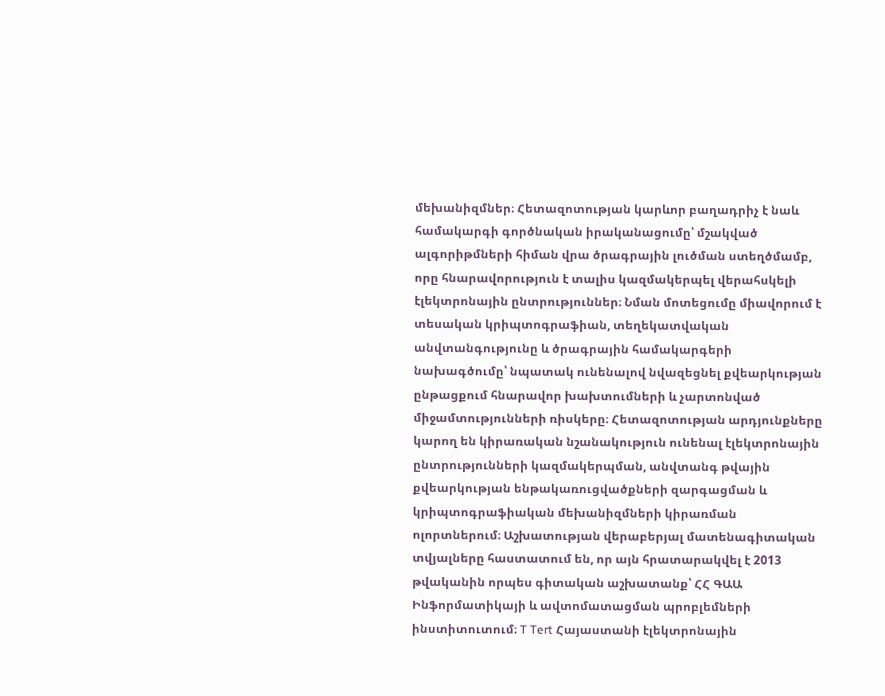մեխանիզմներ։ Հետազոտության կարևոր բաղադրիչ է նաև համակարգի գործնական իրականացումը՝ մշակված ալգորիթմների հիման վրա ծրագրային լուծման ստեղծմամբ, որը հնարավորություն է տալիս կազմակերպել վերահսկելի էլեկտրոնային ընտրություններ։ Նման մոտեցումը միավորում է տեսական կրիպտոգրաֆիան, տեղեկատվական անվտանգությունը և ծրագրային համակարգերի նախագծումը՝ նպատակ ունենալով նվազեցնել քվեարկության ընթացքում հնարավոր խախտումների և չարտոնված միջամտությունների ռիսկերը։ Հետազոտության արդյունքները կարող են կիրառական նշանակություն ունենալ էլեկտրոնային ընտրությունների կազմակերպման, անվտանգ թվային քվեարկության ենթակառուցվածքների զարգացման և կրիպտոգրաֆիական մեխանիզմների կիրառման ոլորտներում։ Աշխատության վերաբերյալ մատենագիտական տվյալները հաստատում են, որ այն հրատարակվել է 2013 թվականին որպես գիտական աշխատանք՝ ՀՀ ԳԱԱ Ինֆորմատիկայի և ավտոմատացման պրոբլեմների ինստիտուտում։ T Tert Հայաստանի էլեկտրոնային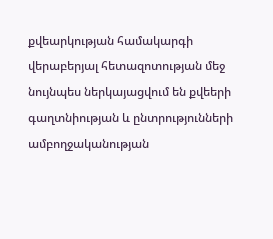քվեարկության համակարգի վերաբերյալ հետազոտության մեջ նույնպես ներկայացվում են քվեերի գաղտնիության և ընտրությունների ամբողջականության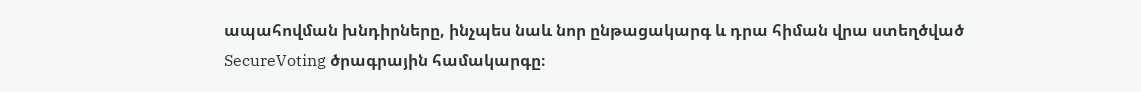ապահովման խնդիրները, ինչպես նաև նոր ընթացակարգ և դրա հիման վրա ստեղծված SecureVoting ծրագրային համակարգը։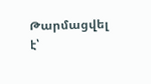Թարմացվել է՝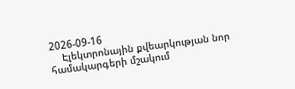2026-09-16
    Էլեկտրոնային քվեարկության նոր համակարգերի մշակում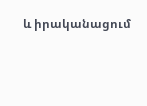և իրականացում